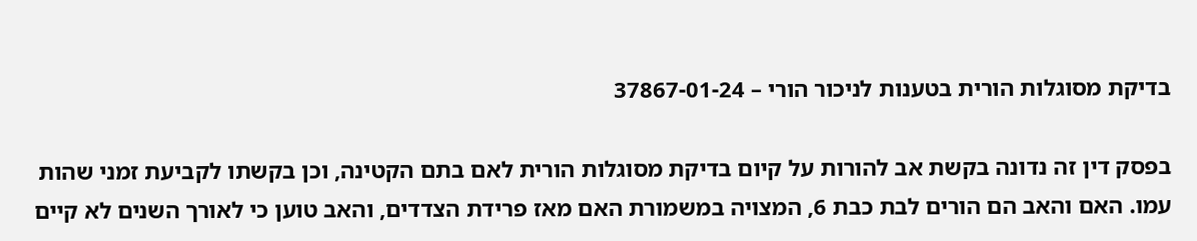בדיקת מסוגלות הורית בטענות לניכור הורי – 37867-01-24

בפסק דין זה נדונה בקשת אב להורות על קיום בדיקת מסוגלות הורית לאם בתם הקטינה, וכן בקשתו לקביעת זמני שהות עמו. האם והאב הם הורים לבת כבת 6, המצויה במשמורת האם מאז פרידת הצדדים, והאב טוען כי לאורך השנים לא קיים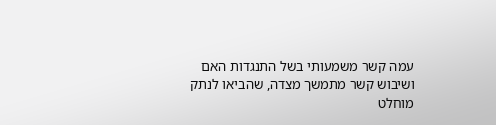עמה קשר משמעותי בשל התנגדות האם ושיבוש קשר מתמשך מצדה, שהביאו לנתק מוחלט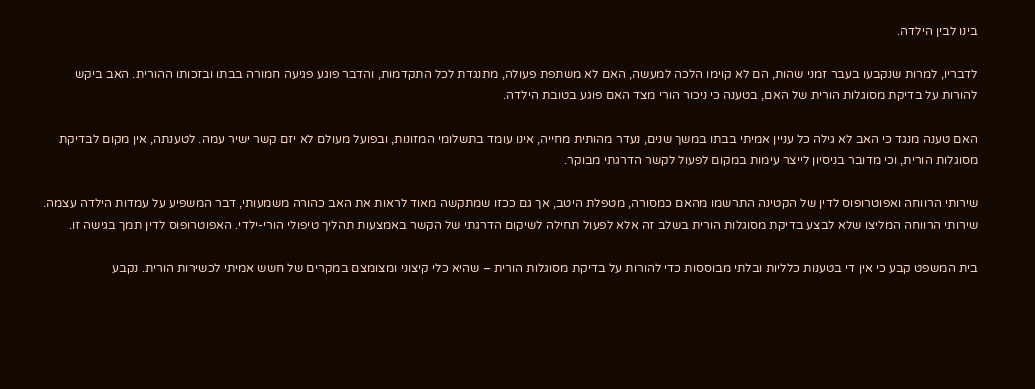בינו לבין הילדה.

לדבריו, למרות שנקבעו בעבר זמני שהות, הם לא קוימו הלכה למעשה, האם לא משתפת פעולה, מתנגדת לכל התקדמות, והדבר פוגע פגיעה חמורה בבתו ובזכותו ההורית. האב ביקש להורות על בדיקת מסוגלות הורית של האם, בטענה כי ניכור הורי מצד האם פוגע בטובת הילדה.

האם טענה מנגד כי האב לא גילה כל עניין אמיתי בבתו במשך שנים, נעדר מהותית מחייה, אינו עומד בתשלומי המזונות, ובפועל מעולם לא יזם קשר ישיר עמה. לטענתה, אין מקום לבדיקת מסוגלות הורית, וכי מדובר בניסיון לייצר עימות במקום לפעול לקשר הדרגתי מבוקר.

שירותי הרווחה ואפוטרופוס לדין של הקטינה התרשמו מהאם כמסורה, מטפלת היטב, אך גם ככזו שמתקשה מאוד לראות את האב כהורה משמעותי, דבר המשפיע על עמדות הילדה עצמה. שירותי הרווחה המליצו שלא לבצע בדיקת מסוגלות הורית בשלב זה אלא לפעול תחילה לשיקום הדרגתי של הקשר באמצעות תהליך טיפולי הורי-ילדי. האפוטרופוס לדין תמך בגישה זו.

בית המשפט קבע כי אין די בטענות כלליות ובלתי מבוססות כדי להורות על בדיקת מסוגלות הורית – שהיא כלי קיצוני ומצומצם במקרים של חשש אמיתי לכשירות הורית. נקבע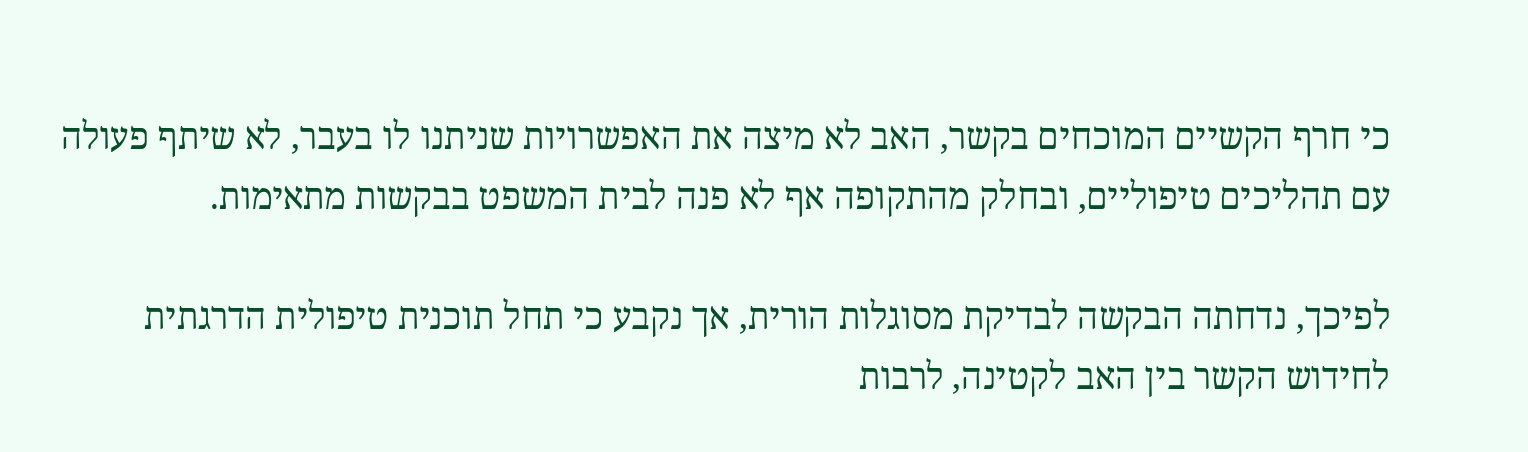כי חרף הקשיים המוכחים בקשר, האב לא מיצה את האפשרויות שניתנו לו בעבר, לא שיתף פעולה עם תהליכים טיפוליים, ובחלק מהתקופה אף לא פנה לבית המשפט בבקשות מתאימות.

לפיכך, נדחתה הבקשה לבדיקת מסוגלות הורית, אך נקבע כי תחל תוכנית טיפולית הדרגתית לחידוש הקשר בין האב לקטינה, לרבות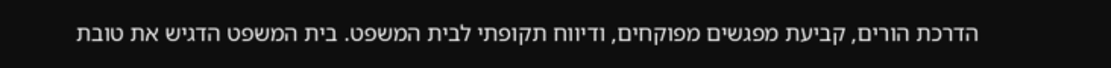הדרכת הורים, קביעת מפגשים מפוקחים, ודיווח תקופתי לבית המשפט. בית המשפט הדגיש את טובת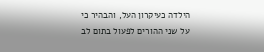הילדה כעיקרון העל, והבהיר כי על שני ההורים לפעול בתום לב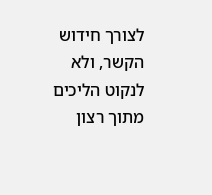לצורך חידוש הקשר, ולא לנקוט הליכים מתוך רצון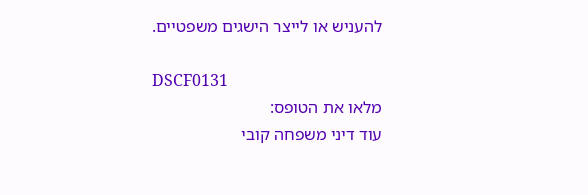להעניש או לייצר הישגים משפטיים.

DSCF0131
מלאו את הטופס:
עוד דיני משפחה קובי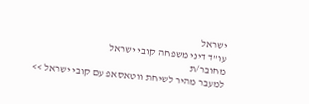ישראל
עו"ד דיני משפחה קובי ישראל
מחובר/ת
למעבר מהיר לשיחת ווטאסאפ עם קובי ישראל >>